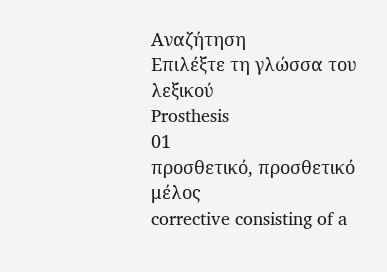Αναζήτηση
Επιλέξτε τη γλώσσα του λεξικού
Prosthesis
01
προσθετικό, προσθετικό μέλος
corrective consisting of a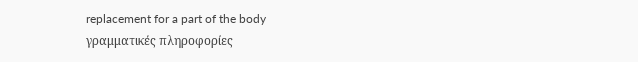replacement for a part of the body
γραμματικές πληροφορίες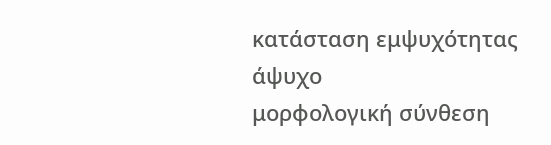κατάσταση εμψυχότητας
άψυχο
μορφολογική σύνθεση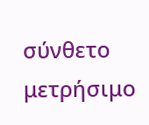σύνθετο
μετρήσιμο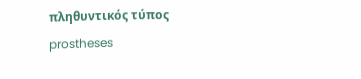πληθυντικός τύπος
prostheses